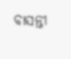ବାସନ୍ତୀ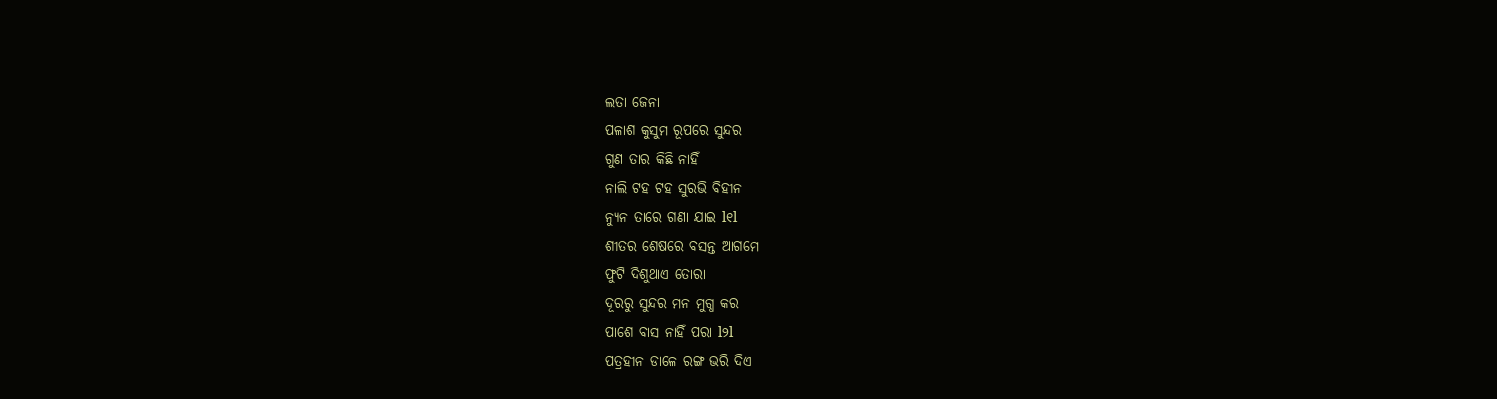ଲତା ଜେନା
ପଳାଶ କୁସୁମ ରୂପରେ ସୁନ୍ଦର
ଗୁଣ ତାର କିଛି ନାହିଁ
ନାଲି ଟହ ଟହ ସୁରଭି ବିହୀନ
ନ୍ୟୁନ ତାରେ ଗଣା ଯାଇ l୧l
ଶୀତର ଶେଷରେ ବସନ୍ତ ଆଗମେ
ଫୁଟି ଦିଶୁଥାଏ ତୋରା
ଦୂରରୁ ସୁନ୍ଦର ମନ ମୁଗ୍ଧ କର
ପାଶେ ବାସ ନାହିଁ ପରା l୨l
ପତ୍ରହୀନ ଡାଳେ ରଙ୍ଗ ଭରି ଦିଏ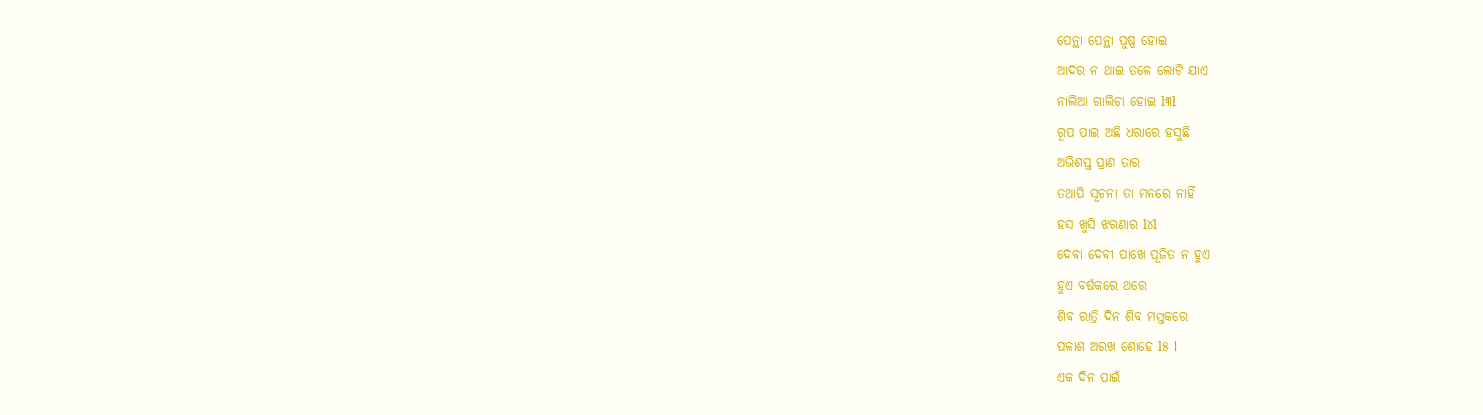ପେନ୍ଥା ପେନ୍ଥା ପୁଷ୍ପ ହୋଇ
ଆଦର ନ ଥାଇ ତଳେ ଲୋଟି ଯାଏ
ନାଲିଆ ଗାଲିଚା ହୋଇ l୩l
ରୂପ ପାଇ ଅଛି ଧରାରେ ହସୁଛି
ଅଭିଶପ୍ତ ପ୍ରାଣ ତାର
ତଥାପି ସୂଚନା ତା ମନରେ ନାହିଁ
ହସ ଖୁସି ଝରଣାର l୪l
ଦେବା ଦେବୀ ପାଖେ ପୂଜିତ ନ ହୁଏ
ହୁଏ ବର୍ଷକରେ ଥରେ
ଶିବ ରାତ୍ରି ଦିନ ଶିବ ମସ୍ତକରେ
ପଳାଶ ଅରଖ ଶୋହେ l୫ l
ଏକ ଦିନ ପାଇଁ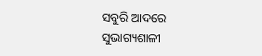ସବୁରି ଆଦରେ
ସୁଭାଗ୍ୟଶାଳୀ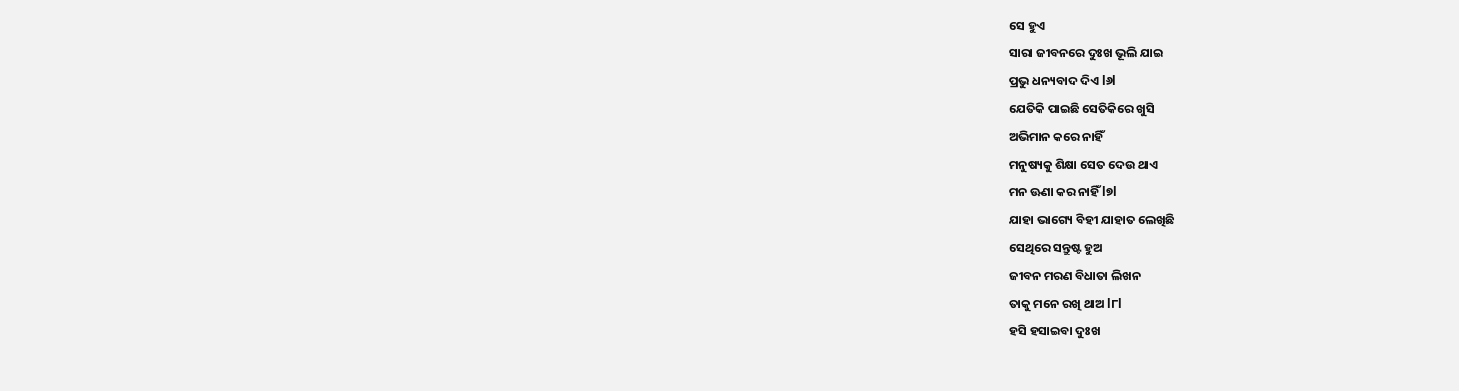ସେ ହୁଏ
ସାରା ଜୀବନରେ ଦୁଃଖ ଭୂଲି ଯାଇ
ପ୍ରଭୁ ଧନ୍ୟବାଦ ଦିଏ l୬l
ଯେତିକି ପାଇଛି ସେତିକିରେ ଖୁସି
ଅଭିମାନ କରେ ନାହିଁ
ମନୁଷ୍ୟକୁ ଶିକ୍ଷା ସେତ ଦେଉ ଥାଏ
ମନ ଊଣା କର ନାହିଁ l୭l
ଯାହା ଭାଗ୍ୟେ ବିହୀ ଯାହାତ ଲେଖିଛି
ସେଥିରେ ସନ୍ତୁଷ୍ଟ ହୁଅ
ଜୀବନ ମରଣ ବିଧାତା ଲିଖନ
ତାକୁ ମନେ ରଖି ଥାଅ l୮l
ହସି ହସାଇବା ଦୁଃଖ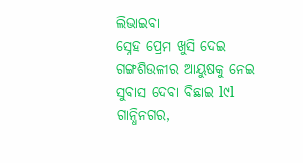ଲିଭାଇବା
ସ୍ନେହ ପ୍ରେମ ଖୁସି ଦେଇ
ଗଙ୍ଗଶିଉଳୀର ଆୟୁଷକୁ ନେଇ
ସୁବାସ ଦେବା ବିଛାଇ l୯l
ଗାନ୍ଧିନଗର,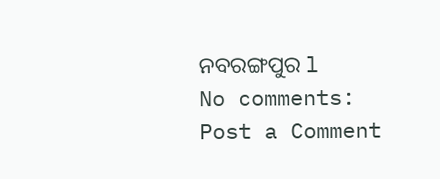ନବରଙ୍ଗପୁର l
No comments:
Post a Comment